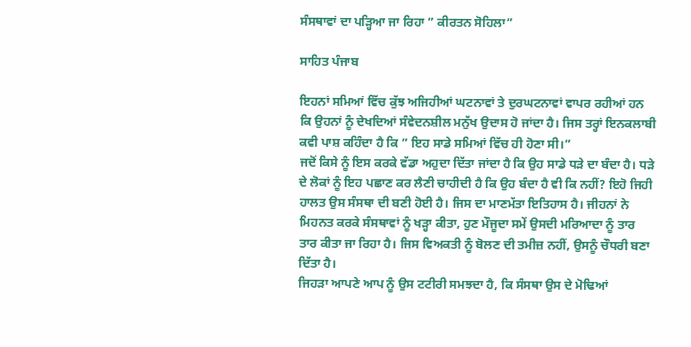ਸੰਸਥਾਵਾਂ ਦਾ ਪੜ੍ਹਿਆ ਜਾ ਰਿਹਾ ” ਕੀਰਤਨ ਸੋਹਿਲਾ”

ਸਾਹਿਤ ਪੰਜਾਬ

ਇਹਨਾਂ ਸਮਿਆਂ ਵਿੱਚ ਕੁੱਝ ਅਜਿਹੀਆਂ ਘਟਨਾਵਾਂ ਤੇ ਦੁਰਘਟਨਾਵਾਂ ਵਾਪਰ ਰਹੀਆਂ ਹਨ ਕਿ ਉਹਨਾਂ ਨੂੰ ਦੇਖਦਿਆਂ ਸੰਵੇਦਨਸ਼ੀਲ ਮਨੁੱਖ ਉਦਾਸ ਹੋ ਜਾਂਦਾ ਹੈ। ਜਿਸ ਤਰ੍ਹਾਂ ਇਨਕਲਾਬੀ ਕਵੀ ਪਾਸ਼ ਕਹਿੰਦਾ ਹੈ ਕਿ ” ਇਹ ਸਾਡੇ ਸਮਿਆਂ ਵਿੱਚ ਹੀ ਹੋਣਾ ਸੀ।”
ਜਦੋਂ ਕਿਸੇ ਨੂੰ ਇਸ ਕਰਕੇ ਵੱਡਾ ਅਹੁਦਾ ਦਿੱਤਾ ਜਾਂਦਾ ਹੈ ਕਿ ਉਹ ਸਾਡੇ ਧੜੇ ਦਾ ਬੰਦਾ ਹੈ। ਧੜੇ ਦੇ ਲੋਕਾਂ ਨੂੰ ਇਹ ਪਛਾਣ ਕਰ ਲੈਣੀ ਚਾਹੀਦੀ ਹੈ ਕਿ ਉਹ ਬੰਦਾ ਹੈ ਵੀ ਕਿ ਨਹੀਂ? ਇਹੋ ਜਿਹੀ ਹਾਲਤ ਉਸ ਸੰਸਥਾ ਦੀ ਬਣੀ ਹੋਈ ਹੈ। ਜਿਸ ਦਾ ਮਾਣਮੱਤਾ ਇਤਿਹਾਸ ਹੈ। ਜੀਹਨਾਂ ਨੇ ਮਿਹਨਤ ਕਰਕੇ ਸੰਸਥਾਵਾਂ ਨੂੰ ਖੜ੍ਹਾ ਕੀਤਾ, ਹੁਣ ਮੌਜੂਦਾ ਸਮੇਂ ਉਸਦੀ ਮਰਿਆਦਾ ਨੂੰ ਤਾਰ ਤਾਰ ਕੀਤਾ ਜਾ ਰਿਹਾ ਹੈ। ਜਿਸ ਵਿਅਕਤੀ ਨੂੰ ਬੋਲਣ ਦੀ ਤਮੀਜ਼ ਨਹੀਂ, ਉਸਨੂੰ ਚੌਧਰੀ ਬਣਾ ਦਿੱਤਾ ਹੈ।
ਜਿਹੜਾ ਆਪਣੇ ਆਪ ਨੂੰ ਉਸ ਟਟੀਰੀ ਸਮਝਦਾ ਹੈ, ਕਿ ਸੰਸਥਾ ਉਸ ਦੇ ਮੋਢਿਆਂ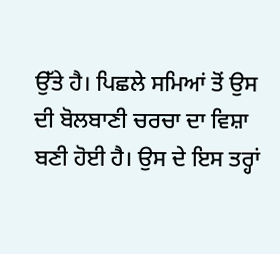ਉੱਤੇ ਹੈ। ਪਿਛਲੇ ਸਮਿਆਂ ਤੋਂ ਉਸ ਦੀ ਬੋਲਬਾਣੀ ਚਰਚਾ ਦਾ ਵਿਸ਼ਾ ਬਣੀ ਹੋਈ ਹੈ। ਉਸ ਦੇ ਇਸ ਤਰ੍ਹਾਂ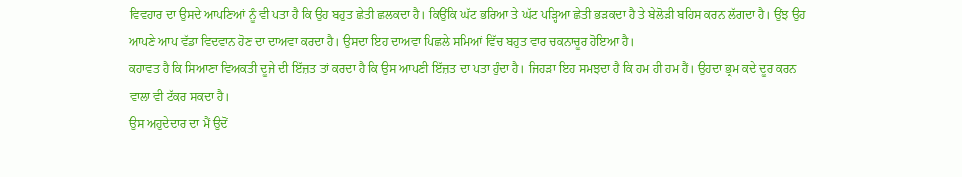ਵਿਵਹਾਰ ਦਾ ਉਸਦੇ ਆਪਣਿਆਂ ਨੂੰ ਵੀ ਪਤਾ ਹੈ ਕਿ ਉਹ ਬਹੁਤ ਛੇਤੀ ਛਲਕਦਾ ਹੈ। ਕਿਉਂਕਿ ਘੱਟ ਭਰਿਆ ਤੇ ਘੱਟ ਪੜ੍ਹਿਆ ਛੇਤੀ ਭੜਕਦਾ ਹੈ ਤੇ ਬੇਲੋੜੀ ਬਹਿਸ ਕਰਨ ਲੱਗਦਾ ਹੈ। ਉਂਝ ਉਹ ਆਪਣੇ ਆਪ ਵੱਡਾ ਵਿਦਵਾਨ ਹੋਣ ਦਾ ਦਾਅਵਾ ਕਰਦਾ ਹੈ। ਉਸਦਾ ਇਹ ਦਾਅਵਾ ਪਿਛਲੇ ਸਮਿਆਂ ਵਿੱਚ ਬਹੁਤ ਵਾਰ ਚਕਨਾਚੂਰ ਹੋਇਆ ਹੈ।
ਕਹਾਵਤ ਹੈ ਕਿ ਸਿਆਣਾ ਵਿਅਕਤੀ ਦੂਜੇ ਦੀ ਇੱਜ਼ਤ ਤਾਂ ਕਰਦਾ ਹੈ ਕਿ ਉਸ ਆਪਣੀ ਇੱਜ਼ਤ ਦਾ ਪਤਾ ਹੁੰਦਾ ਹੈ। ਜਿਹੜਾ ਇਹ ਸਮਝਦਾ ਹੈ ਕਿ ਹਮ ਹੀ ਹਮ ਹੈਂ। ਉਹਦਾ ਭ੍ਰਮ ਕਦੇ ਦੂਰ ਕਰਨ ਵਾਲਾ ਵੀ ਟੱਕਰ ਸਕਦਾ ਹੈ।
ਉਸ ਅਹੁਦੇਦਾਰ ਦਾ ਮੈਂ ਉਦੋਂ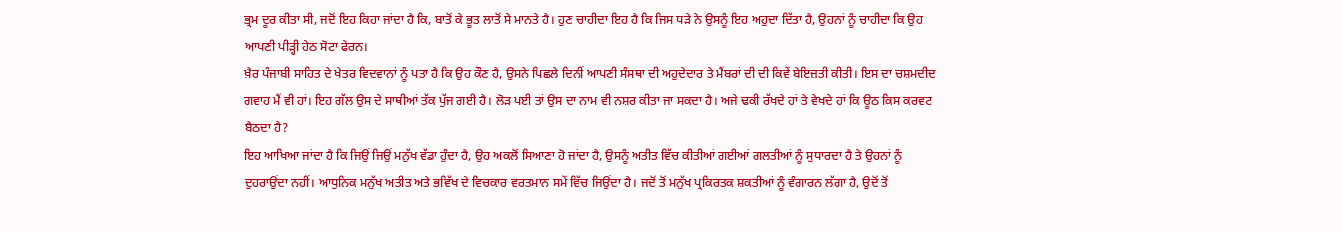ਭ੍ਰਮ ਦੂਰ ਕੀਤਾ ਸੀ, ਜਦੋਂ ਇਹ ਕਿਹਾ ਜਾਂਦਾ ਹੈ ਕਿ, ਬਾਤੋਂ ਕੇ ਭੂਤ ਲਾਤੋਂ ਸੇ ਮਾਨਤੇ ਹੈ। ਹੁਣ ਚਾਹੀਦਾ ਇਹ ਹੈ ਕਿ ਜਿਸ ਧੜੇ ਨੇ ਉਸਨੂੰ ਇਹ ਅਹੁਦਾ ਦਿੱਤਾ ਹੈ, ਉਹਨਾਂ ਨੂੰ ਚਾਹੀਦਾ ਕਿ ਉਹ ਆਪਣੀ ਪੀੜ੍ਹੀ ਹੇਠ ਸੋਟਾ ਫੇਰਨ।
ਖ਼ੈਰ ਪੰਜਾਬੀ ਸਾਹਿਤ ਦੇ ਖੇਤਰ ਵਿਦਵਾਨਾਂ ਨੂੰ ਪਤਾ ਹੈ ਕਿ ਉਹ ਕੌਣ ਹੈ, ਉਸਨੇ ਪਿਛਲੇ ਦਿਨੀਂ ਆਪਣੀ ਸੰਸਥਾ ਦੀ ਅਹੁਦੇਦਾਰ ਤੇ ਮੈਂਬਰਾਂ ਦੀ ਦੀ ਕਿਵੇਂ ਬੇਇਜ਼ਤੀ ਕੀਤੀ। ਇਸ ਦਾ ਚਸ਼ਮਦੀਦ ਗਵਾਹ ਮੈਂ ਵੀ ਹਾਂ। ਇਹ ਗੱਲ ਉਸ ਦੇ ਸਾਥੀਆਂ ਤੱਕ ਪੁੱਜ ਗਈ ਹੈ। ਲੋੜ ਪਈ ਤਾਂ ਉਸ ਦਾ ਨਾਮ ਵੀ ਨਸ਼ਰ ਕੀਤਾ ਜਾ ਸਕਦਾ ਹੈ। ਅਜੇ ਢਕੀ ਰੱਖਦੇ ਹਾਂ ਤੇ ਵੇਖਦੇ ਹਾਂ ਕਿ ਊਠ ਕਿਸ ਕਰਵਟ ਬੈਠਦਾ ਹੈ?
ਇਹ ਆਖਿਆ ਜਾਂਦਾ ਹੈ ਕਿ ਜਿਉਂ ਜਿਉਂ ਮਨੁੱਖ ਵੱਡਾ ਹੁੰਦਾ ਹੈ, ਉਹ ਅਕਲੋਂ ਸਿਆਣਾ ਹੋ ਜਾਂਦਾ ਹੈ, ਉਸਨੂੰ ਅਤੀਤ ਵਿੱਚ ਕੀਤੀਆਂ ਗਈਆਂ ਗਲਤੀਆਂ ਨੂੰ ਸੁਧਾਰਦਾ ਹੈ ਤੇ ਉਹਨਾਂ ਨੂੰ ਦੁਹਰਾਉਂਦਾ ਨਹੀਂ। ਆਧੁਨਿਕ ਮਨੁੱਖ ਅਤੀਤ ਅਤੇ ਭਵਿੱਖ ਦੇ ਵਿਚਕਾਰ ਵਰਤਮਾਨ ਸਮੇਂ ਵਿੱਚ ਜਿਉਂਦਾ ਹੈ। ਜਦੋਂ ਤੋਂ ਮਨੁੱਖ ਪ੍ਰਕਿਰਤਕ ਸ਼ਕਤੀਆਂ ਨੂੰ ਵੰਗਾਰਨ ਲੱਗਾ ਹੈ, ਉਦੋਂ ਤੋਂ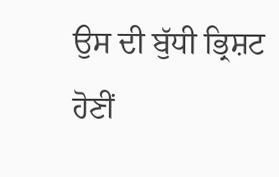ਉਸ ਦੀ ਬੁੱਧੀ ਭ੍ਰਿਸ਼ਟ ਹੋਣੀਂ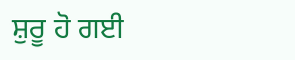ਸ਼ੁਰੂ ਹੋ ਗਈ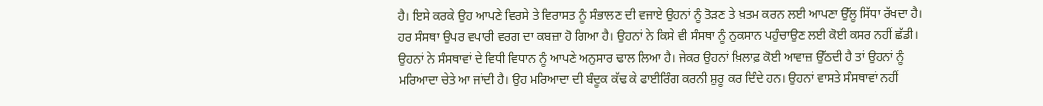ਹੈ। ਇਸੇ ਕਰਕੇ ਉਹ ਆਪਣੇ ਵਿਰਸੇ ਤੇ ਵਿਰਾਸਤ ਨੂੰ ਸੰਭਾਲਣ ਦੀ ਵਜਾਏ ਉਹਨਾਂ ਨੂੰ ਤੋੜਣ ਤੇ ਖ਼ਤਮ ਕਰਨ ਲਈ ਆਪਣਾ ਉੱਲੂ ਸਿੱਧਾ ਰੱਖਦਾ ਹੈ। ਹਰ ਸੰਸਥਾ ਉਪਰ ਵਪਾਰੀ ਵਰਗ ਦਾ ਕਬਜ਼ਾ ਹੋ ਗਿਆ ਹੈ। ਉਹਨਾਂ ਨੇ ਕਿਸੇ ਵੀ ਸੰਸਥਾ ਨੂੰ ਨੁਕਸਾਨ ਪਹੁੰਚਾਉਣ ਲਈ ਕੋਈ ਕਸਰ ਨਹੀਂ ਛੱਡੀ। ਉਹਨਾਂ ਨੇ ਸੰਸਥਾਵਾਂ ਦੇ ਵਿਧੀ ਵਿਧਾਨ ਨੂੰ ਆਪਣੇ ਅਨੁਸਾਰ ਢਾਲ ਲਿਆ ਹੈ। ਜੇਕਰ ਉਹਨਾਂ ਖ਼ਿਲਾਫ਼ ਕੋਈ ਆਵਾਜ਼ ਉੱਠਦੀ ਹੈ ਤਾਂ ਉਹਨਾਂ ਨੂੰ ਮਰਿਆਦਾ ਚੇਤੇ ਆ ਜਾਂਦੀ ਹੈ। ਉਹ ਮਰਿਆਦਾ ਦੀ ਬੰਦੂਕ ਕੱਢ ਕੇ ਫਾਈਰਿੰਗ ਕਰਨੀ ਸ਼ੁਰੂ ਕਰ ਦਿੰਦੇ ਹਨ। ਉਹਨਾਂ ਵਾਸਤੇ ਸੰਸਥਾਵਾਂ ਨਹੀਂ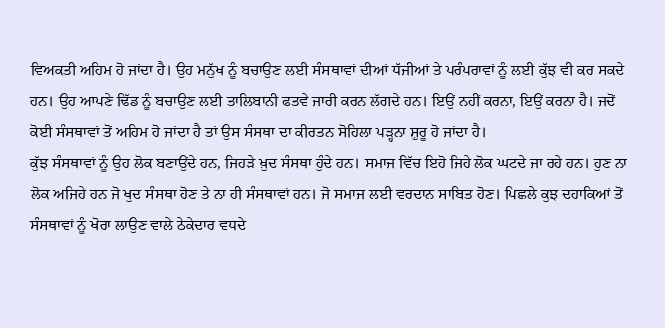ਵਿਅਕਤੀ ਅਹਿਮ ਹੋ ਜਾਂਦਾ ਹੈ। ਉਹ ਮਨੁੱਖ ਨੂੰ ਬਚਾਉਣ ਲਈ ਸੰਸਥਾਵਾਂ ਦੀਆਂ ਧੱਜੀਆਂ ਤੇ ਪਰੰਪਰਾਵਾਂ ਨੂੰ ਲਈ ਕੁੱਝ ਵੀ ਕਰ ਸਕਦੇ ਹਨ। ਉਹ ਆਪਣੇ ਢਿੱਡ ਨੂੰ ਬਚਾਉਣ ਲਈ ਤਾਲਿਬਾਨੀ ਫਤਵੇ ਜਾਰੀ ਕਰਨ ਲੱਗਦੇ ਹਨ। ਇਉਂ ਨਹੀਂ ਕਰਨਾ, ਇਉਂ ਕਰਨਾ ਹੈ। ਜਦੋਂ ਕੋਈ ਸੰਸਥਾਵਾਂ ਤੋਂ ਅਹਿਮ ਹੋ ਜਾਂਦਾ ਹੈ ਤਾਂ ਉਸ ਸੰਸਥਾ ਦਾ ਕੀਰਤਨ ਸੋਹਿਲਾ ਪੜ੍ਹਨਾ ਸ਼ੁਰੂ ਹੋ ਜਾਂਦਾ ਹੈ।
ਕੁੱਝ ਸੰਸਥਾਵਾਂ ਨੂੰ ਉਹ ਲੋਕ ਬਣਾਉਂਦੇ ਹਨ, ਜਿਹੜੇ ਖ਼ੁਦ ਸੰਸਥਾ ਹੁੰਦੇ ਹਨ। ਸਮਾਜ ਵਿੱਚ ਇਹੋ ਜਿਹੇ ਲੋਕ ਘਟਦੇ ਜਾ ਰਹੇ ਹਨ। ਹੁਣ ਨਾ ਲੋਕ ਅਜਿਹੇ ਹਨ ਜੋ ਖੁਦ ਸੰਸਥਾ ਹੋਣ ਤੇ ਨਾ ਹੀ ਸੰਸਥਾਵਾਂ ਹਨ। ਜੋ ਸਮਾਜ ਲਈ ਵਰਦਾਨ ਸਾਬਿਤ ਹੋਣ। ਪਿਛਲੇ ਕੁਝ ਦਹਾਕਿਆਂ ਤੋਂ ਸੰਸਥਾਵਾਂ ਨੂੰ ਖੋਰਾ ਲਾਉਣ ਵਾਲੇ ਠੇਕੇਦਾਰ ਵਧਦੇ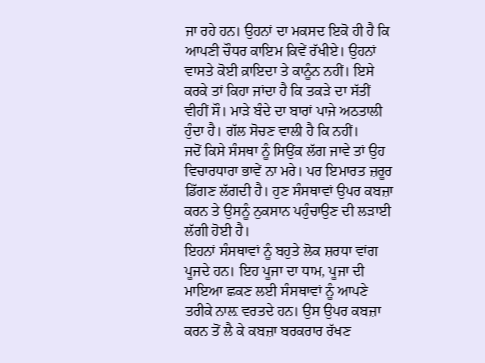ਜਾ ਰਹੇ ਹਨ। ਉਹਨਾਂ ਦਾ ਮਕਸਦ ਇਕੋ ਹੀ ਹੈ ਕਿ ਆਪਣੀ ਚੌਧਰ ਕਾਇਮ ਕਿਵੇਂ ਰੱਖੀਏ। ਉਹਨਾਂ ਵਾਸਤੇ ਕੋਈ ਕ਼ਾਇਦਾ ਤੇ ਕਾਨੂੰਨ ਨਹੀਂ। ਇਸੇ ਕਰਕੇ ਤਾਂ ਕਿਹਾ ਜਾਂਦਾ ਹੈ ਕਿ ਤਕੜੇ ਦਾ ਸੱਤੀਂ ਵੀਹੀਂ ਸੌ। ਮਾੜੇ ਬੰਦੇ ਦਾ ਬਾਰਾਂ ਪਾਜੇ ਅਠਤਾਲੀ ਹੁੰਦਾ ਹੈ। ਗੱਲ ਸੋਚਣ ਵਾਲੀ ਹੈ ਕਿ ਨਹੀਂ।
ਜਦੋਂ ਕਿਸੇ ਸੰਸਥਾ ਨੂੰ ਸਿਉਂਕ ਲੱਗ ਜਾਵੇ ਤਾਂ ਉਹ ਵਿਚਾਰਧਾਰਾ ਭਾਵੇਂ ਨਾ ਮਰੇ। ਪਰ ਇਮਾਰਤ ਜ਼ਰੂਰ ਡਿੱਗਣ ਲੱਗਦੀ ਹੈ। ਹੁਣ ਸੰਸਥਾਵਾਂ ਉਪਰ ਕਬਜ਼ਾ ਕਰਨ ਤੇ ਉਸਨੂੰ ਨੁਕਸਾਨ ਪਹੁੰਚਾਉਣ ਦੀ ਲੜਾਈ ਲੱਗੀ ਹੋਈ ਹੈ।
ਇਹਨਾਂ ਸੰਸਥਾਵਾਂ ਨੂੰ ਬਹੁਤੇ ਲੋਕ ਸ਼ਰਧਾ ਵਾਂਗ ਪੂਜਦੇ ਹਨ। ਇਹ ਪੂਜਾ ਦਾ ਧਾਮ, ਪੂਜਾ ਦੀ ਮਾਇਆ ਛਕਣ ਲਈ ਸੰਸਥਾਵਾਂ ਨੂੰ ਆਪਣੇ ਤਰੀਕੇ ਨਾਲ਼ ਵਰਤਦੇ ਹਨ। ਉਸ ਉਪਰ ਕਬਜ਼ਾ ਕਰਨ ਤੋਂ ਲੈ ਕੇ ਕਬਜ਼ਾ ਬਰਕਰਾਰ ਰੱਖਣ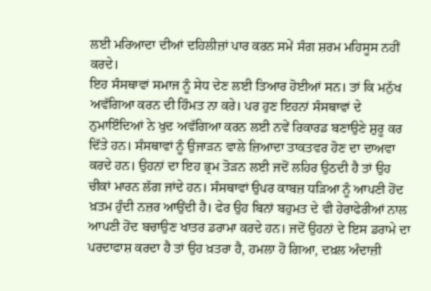ਲਈ ਮਰਿਆਦਾ ਦੀਆਂ ਦਹਿਲੀਜ਼ਾਂ ਪਾਰ ਕਰਨ ਸਮੇਂ ਸੰਗ ਸ਼ਰਮ ਮਹਿਸੂਸ ਨਹੀਂ ਕਰਦੇ।
ਇਹ ਸੰਸਥਾਵਾਂ ਸਮਾਜ ਨੂੰ ਸੇਧ ਦੇਣ ਲਈ ਤਿਆਰ ਹੋਈਆਂ ਸਨ। ਤਾਂ ਕਿ ਮਨੁੱਖ ਅਵੱਗਿਆ ਕਰਨ ਦੀ ਹਿੰਮਤ ਨਾ ਕਰੇ। ਪਰ ਹੁਣ ਇਹਨਾਂ ਸੰਸਥਾਵਾਂ ਦੇ ਨੁਮਾਇੰਦਿਆਂ ਨੇ ਖੁਦ ਅਵੱਗਿਆ ਕਰਨ ਲਈ ਨਵੇਂ ਰਿਕਾਰਡ ਬਣਾਉਣੇ ਸ਼ੁਰੂ ਕਰ ਦਿੱਤੇ ਹਨ। ਸੰਸਥਾਵਾਂ ਨੂੰ ਉਜਾੜਨ ਵਾਲੇ ਜ਼ਿਆਦਾ ਤਾਕਤਵਰ ਹੋਣ ਦਾ ਦਾਅਵਾ ਕਰਦੇ ਹਨ। ਉਹਨਾਂ ਦਾ ਇਹ ਭ੍ਰਮ ਤੋੜਨ ਲਈ ਜਦੋਂ ਲਹਿਰ ਉਠਦੀ ਹੈ ਤਾਂ ਉਹ ਚੀਕਾਂ ਮਾਰਨ ਲੱਗ ਜਾਂਦੇ ਹਨ। ਸੰਸਥਾਵਾਂ ਉਪਰ ਕਾਬਜ਼ ਧੜਿਆ ਨੂੰ ਆਪਣੀ ਹੋਂਦ ਖ਼ਤਮ ਹੁੰਦੀ ਨਜ਼ਰ ਆਉਂਦੀ ਹੈ। ਫੇਰ ਉਹ ਬਿਨਾਂ ਬਹੁਮਤ ਦੇ ਵੀ ਹੇਰਾਫੇਰੀਆਂ ਨਾਲ ਆਪਣੀ ਹੋਂਦ ਬਚਾਉਣ ਖਾਤਰ ਡਰਾਮਾ ਕਰਦੇ ਹਨ। ਜਦੋਂ ਉਹਨਾਂ ਦੇ ਇਸ ਡਰਾਮੇ ਦਾ ਪਰਦਾਫਾਸ਼ ਕਰਦਾ ਹੈ ਤਾਂ ਉਹ ਖ਼ਤਰਾ ਹੈ, ਹਮਲਾ ਹੋ ਗਿਆ, ਦਖ਼ਲ ਅੰਦਾਜ਼ੀ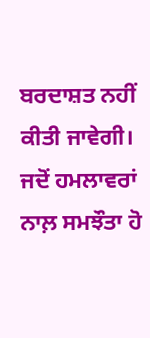ਬਰਦਾਸ਼ਤ ਨਹੀਂ ਕੀਤੀ ਜਾਵੇਗੀ। ਜਦੋਂ ਹਮਲਾਵਰਾਂ ਨਾਲ਼ ਸਮਝੌਤਾ ਹੋ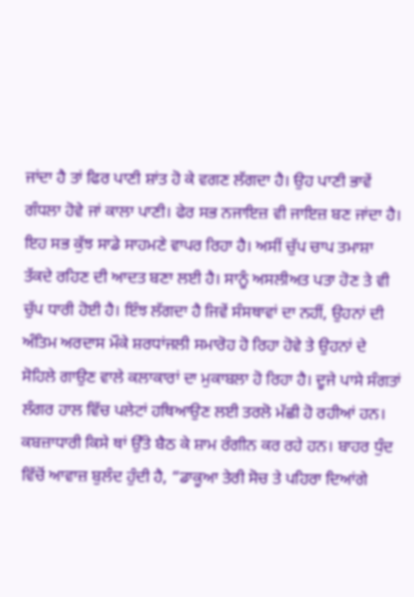ਜਾਂਦਾ ਹੈ ਤਾਂ ਫਿਰ ਪਾਣੀ ਸ਼ਾਂਤ ਹੋ ਕੇ ਵਗਣ ਲੱਗਦਾ ਹੈ। ਉਹ ਪਾਣੀ ਭਾਵੇਂ ਗੰਧਲਾ ਹੋਵੇ ਜਾਂ ਕਾਲਾ ਪਾਣੀ। ਫੇਰ ਸਭ ਨਜਾਇਜ਼ ਵੀ ਜਾਇਜ਼ ਬਣ ਜਾਂਦਾ ਹੈ।
ਇਹ ਸਭ ਕੁੱਝ ਸਾਡੇ ਸਾਹਮਣੇ ਵਾਪਰ ਰਿਹਾ ਹੈ। ਅਸੀਂ ਚੁੱਪ ਚਾਪ ਤਮਾਸ਼ਾ ਤੱਕਦੇ ਰਹਿਣ ਦੀ ਆਦਤ ਬਣਾ ਲਈ ਹੈ। ਸਾਨੂੰ ਅਸਲੀਅਤ ਪਤਾ ਹੋਣ ਤੇ ਵੀ ਚੁੱਪ ਧਾਰੀ ਹੋਈ ਹੈ। ਇੰਝ ਲੱਗਦਾ ਹੈ ਜਿਵੇਂ ਸੰਸਥਾਵਾਂ ਦਾ ਨਹੀਂ, ਉਹਨਾਂ ਦੀ ਅੰਤਿਮ ਅਰਦਾਸ ਮੌਕੇ ਸ਼ਰਧਾਂਜਲੀ ਸਮਾਰੋਹ ਹੋ ਰਿਹਾ ਹੋਵੇ ਤੇ ਉਹਨਾਂ ਦੇ ਸੋਹਿਲੇ ਗਾਉਣ ਵਾਲੇ ਕਲਾਕਾਰਾਂ ਦਾ ਮੁਕਾਬਲਾ ਹੋ ਰਿਹਾ ਹੈ। ਦੂਜੇ ਪਾਸੇ ਸੰਗਤਾਂ ਲੰਗਰ ਹਾਲ ਵਿੱਚ ਪਲੇਟਾਂ ਹਥਿਆਉਣ ਲਈ ਤਰਲੋ ਮੱਛੀ ਹੋ ਰਹੀਆਂ ਹਨ। ਕਬਜ਼ਾਧਾਰੀ ਕਿਸੇ ਥਾਂ ਉੱਤੇ ਬੈਠ ਕੇ ਸ਼ਾਮ ਰੰਗੀਨ ਕਰ ਰਹੇ ਹਨ। ਬਾਹਰ ਧੁੰਦ ਵਿੱਚੋਂ ਆਵਾਜ਼ ਬੁਲੰਦ ਹੁੰਦੀ ਹੈ, “ਡਾਕੂਆ ਤੇਰੀ ਸੋਚ ਤੇ ਪਹਿਰਾ ਦਿਆਂਗੇ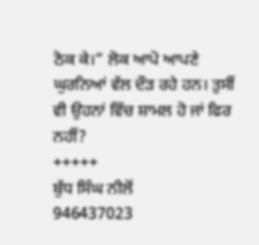ਠੋਕ ਕੇ।” ਲੋਕ ਆਪੋ ਆਪਣੇ ਘੁਰਨਿਆਂ ਵੱਲ ਦੌੜ ਰਹੇ ਹਨ। ਤੁਸੀਂ ਵੀ ਉਹਨਾਂ ਵਿੱਚ ਸ਼ਾਮਲ ਹੋ ਜਾਂ ਫਿਰ ਨਹੀਂ?
+++++
ਬੁੱਧ ਸਿੰਘ ਨੀਲੋਂ
946437023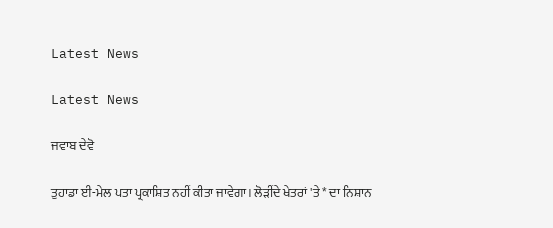Latest News

Latest News

ਜਵਾਬ ਦੇਵੋ

ਤੁਹਾਡਾ ਈ-ਮੇਲ ਪਤਾ ਪ੍ਰਕਾਸ਼ਿਤ ਨਹੀਂ ਕੀਤਾ ਜਾਵੇਗਾ। ਲੋੜੀਂਦੇ ਖੇਤਰਾਂ 'ਤੇ * ਦਾ ਨਿਸ਼ਾਨ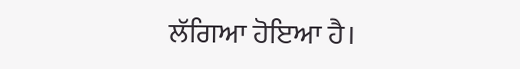ਲੱਗਿਆ ਹੋਇਆ ਹੈ।